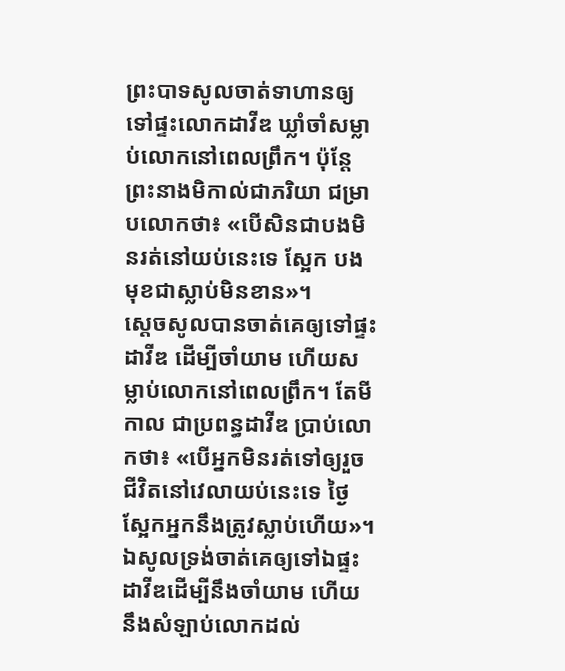ព្រះបាទសូលចាត់ទាហានឲ្យទៅផ្ទះលោកដាវីឌ ឃ្លាំចាំសម្លាប់លោកនៅពេលព្រឹក។ ប៉ុន្តែ ព្រះនាងមិកាល់ជាភរិយា ជម្រាបលោកថា៖ «បើសិនជាបងមិនរត់នៅយប់នេះទេ ស្អែក បងមុខជាស្លាប់មិនខាន»។
ស្ដេចសូលបានចាត់គេឲ្យទៅផ្ទះដាវីឌ ដើម្បីចាំយាម ហើយសម្លាប់លោកនៅពេលព្រឹក។ តែមីកាល ជាប្រពន្ធដាវីឌ ប្រាប់លោកថា៖ «បើអ្នកមិនរត់ទៅឲ្យរួចជីវិតនៅវេលាយប់នេះទេ ថ្ងៃស្អែកអ្នកនឹងត្រូវស្លាប់ហើយ»។
ឯសូលទ្រង់ចាត់គេឲ្យទៅឯផ្ទះដាវីឌដើម្បីនឹងចាំយាម ហើយនឹងសំឡាប់លោកដល់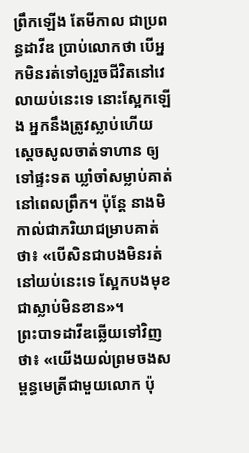ព្រឹកឡើង តែមីកាល ជាប្រពន្ធដាវីឌ ប្រាប់លោកថា បើអ្នកមិនរត់ទៅឲ្យរួចជីវិតនៅវេលាយប់នេះទេ នោះស្អែកឡើង អ្នកនឹងត្រូវស្លាប់ហើយ
ស្តេចសូលចាត់ទាហាន ឲ្យទៅផ្ទះទត ឃ្លាំចាំសម្លាប់គាត់នៅពេលព្រឹក។ ប៉ុន្តែ នាងមិកាល់ជាភរិយាជម្រាបគាត់ថា៖ «បើសិនជាបងមិនរត់នៅយប់នេះទេ ស្អែកបងមុខជាស្លាប់មិនខាន»។
ព្រះបាទដាវីឌឆ្លើយទៅវិញថា៖ «យើងយល់ព្រមចងសម្ពន្ធមេត្រីជាមួយលោក ប៉ុ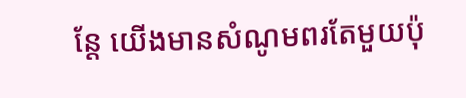ន្តែ យើងមានសំណូមពរតែមួយប៉ុ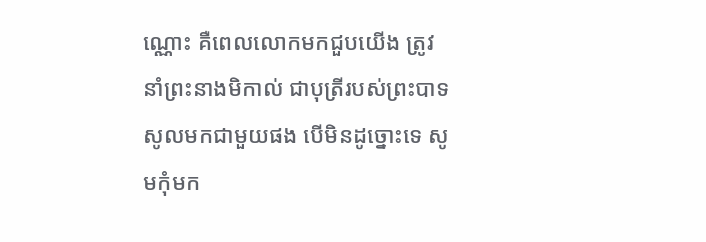ណ្ណោះ គឺពេលលោកមកជួបយើង ត្រូវនាំព្រះនាងមិកាល់ ជាបុត្រីរបស់ព្រះបាទសូលមកជាមួយផង បើមិនដូច្នោះទេ សូមកុំមក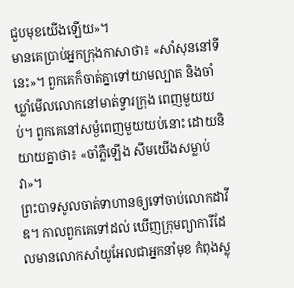ជួបមុខយើងឡើយ»។
មានគេប្រាប់អ្នកក្រុងកាសាថា៖ «សាំសុននៅទីនេះ»។ ពួកគេក៏ចាត់គ្នាទៅយាមល្បាត និងចាំឃ្លាំមើលលោកនៅមាត់ទ្វារក្រុង ពេញមួយយប់។ ពួកគេនៅសម្ងំពេញមួយយប់នោះ ដោយនិយាយគ្នាថា៖ «ចាំភ្លឺឡើង សឹមយើងសម្លាប់វា»។
ព្រះបាទសូលចាត់ទាហានឲ្យទៅចាប់លោកដាវីឌ។ កាលពួកគេទៅដល់ ឃើញក្រុមព្យាការីដែលមានលោកសាំយូអែលជាអ្នកនាំមុខ កំពុងស្លុ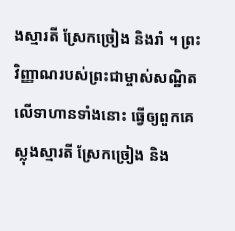ងស្មារតី ស្រែកច្រៀង និងរាំ ។ ព្រះវិញ្ញាណរបស់ព្រះជាម្ចាស់សណ្ឋិតលើទាហានទាំងនោះ ធ្វើឲ្យពួកគេស្លុងស្មារតី ស្រែកច្រៀង និង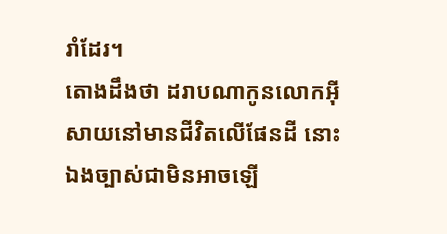រាំដែរ។
តោងដឹងថា ដរាបណាកូនលោកអ៊ីសាយនៅមានជីវិតលើផែនដី នោះឯងច្បាស់ជាមិនអាចឡើ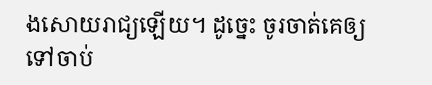ងសោយរាជ្យឡើយ។ ដូច្នេះ ចូរចាត់គេឲ្យទៅចាប់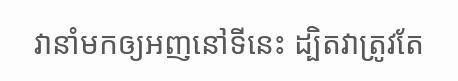វានាំមកឲ្យអញនៅទីនេះ ដ្បិតវាត្រូវតែ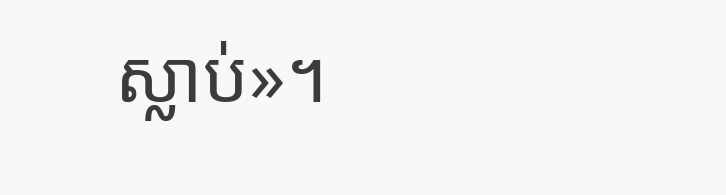ស្លាប់»។